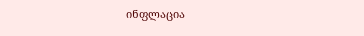ინფლაცია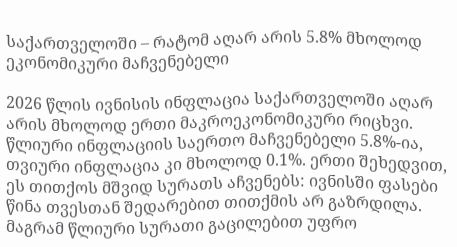საქართველოში – რატომ აღარ არის 5.8% მხოლოდ ეკონომიკური მაჩვენებელი

2026 წლის ივნისის ინფლაცია საქართველოში აღარ არის მხოლოდ ერთი მაკროეკონომიკური რიცხვი. წლიური ინფლაციის საერთო მაჩვენებელი 5.8%-ია, თვიური ინფლაცია კი მხოლოდ 0.1%. ერთი შეხედვით, ეს თითქოს მშვიდ სურათს აჩვენებს: ივნისში ფასები წინა თვესთან შედარებით თითქმის არ გაზრდილა. მაგრამ წლიური სურათი გაცილებით უფრო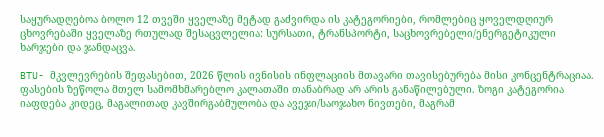საყურადღებოა ბოლო 12 თვეში ყველაზე მეტად გაძვირდა ის კატეგორიები, რომლებიც ყოველდღიურ ცხოვრებაში ყველაზე რთულად შესაცვლელია: სურსათი, ტრანსპორტი, საცხოვრებელი/ენერგეტიკული ხარჯები და ჯანდაცვა.

BTU- მკვლევრების შეფასებით, 2026 წლის ივნისის ინფლაციის მთავარი თავისებურება მისი კონცენტრაციაა. ფასების ზეწოლა მთელ სამომხმარებლო კალათაში თანაბრად არ არის განაწილებული. ზოგი კატეგორია იაფდება კიდეც, მაგალითად კავშირგაბმულობა და ავეჯი/საოჯახო ნივთები, მაგრამ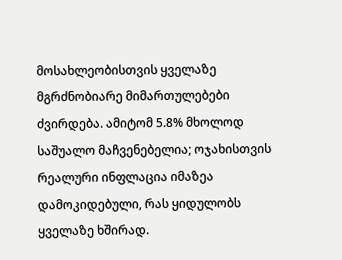მოსახლეობისთვის ყველაზე მგრძნობიარე მიმართულებები ძვირდება. ამიტომ 5.8% მხოლოდ საშუალო მაჩვენებელია; ოჯახისთვის რეალური ინფლაცია იმაზეა დამოკიდებული, რას ყიდულობს ყველაზე ხშირად.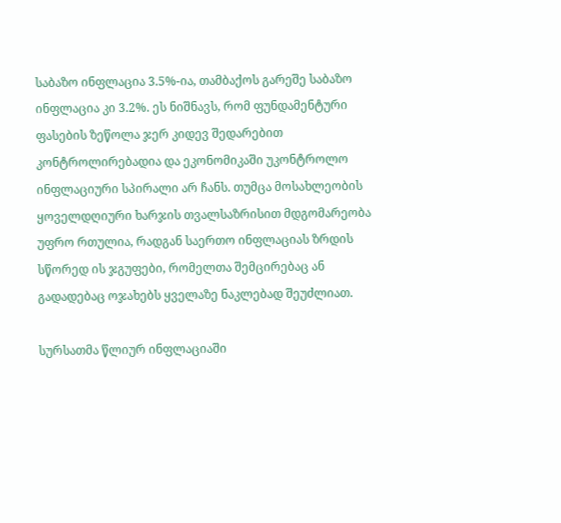საბაზო ინფლაცია 3.5%-ია, თამბაქოს გარეშე საბაზო ინფლაცია კი 3.2%. ეს ნიშნავს, რომ ფუნდამენტური ფასების ზეწოლა ჯერ კიდევ შედარებით კონტროლირებადია და ეკონომიკაში უკონტროლო ინფლაციური სპირალი არ ჩანს. თუმცა მოსახლეობის ყოველდღიური ხარჯის თვალსაზრისით მდგომარეობა უფრო რთულია, რადგან საერთო ინფლაციას ზრდის სწორედ ის ჯგუფები, რომელთა შემცირებაც ან გადადებაც ოჯახებს ყველაზე ნაკლებად შეუძლიათ.

სურსათმა წლიურ ინფლაციაში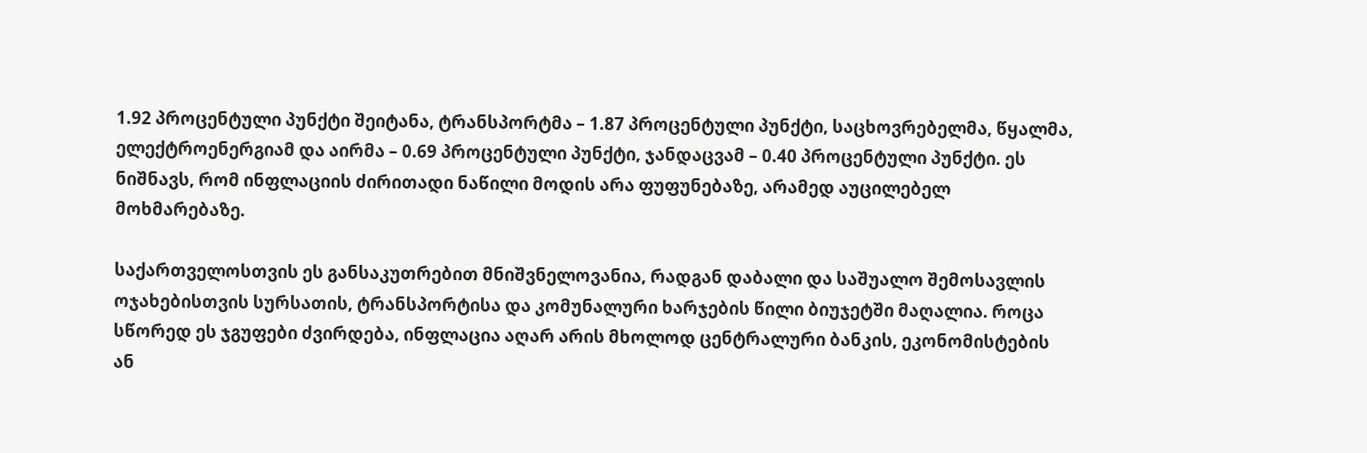1.92 პროცენტული პუნქტი შეიტანა, ტრანსპორტმა – 1.87 პროცენტული პუნქტი, საცხოვრებელმა, წყალმა, ელექტროენერგიამ და აირმა – 0.69 პროცენტული პუნქტი, ჯანდაცვამ – 0.40 პროცენტული პუნქტი. ეს ნიშნავს, რომ ინფლაციის ძირითადი ნაწილი მოდის არა ფუფუნებაზე, არამედ აუცილებელ მოხმარებაზე.

საქართველოსთვის ეს განსაკუთრებით მნიშვნელოვანია, რადგან დაბალი და საშუალო შემოსავლის ოჯახებისთვის სურსათის, ტრანსპორტისა და კომუნალური ხარჯების წილი ბიუჯეტში მაღალია. როცა სწორედ ეს ჯგუფები ძვირდება, ინფლაცია აღარ არის მხოლოდ ცენტრალური ბანკის, ეკონომისტების ან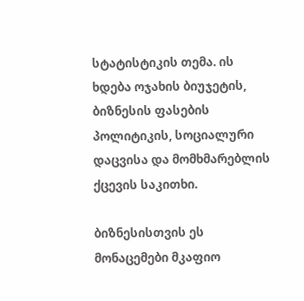სტატისტიკის თემა. ის ხდება ოჯახის ბიუჯეტის, ბიზნესის ფასების პოლიტიკის, სოციალური დაცვისა და მომხმარებლის ქცევის საკითხი.

ბიზნესისთვის ეს მონაცემები მკაფიო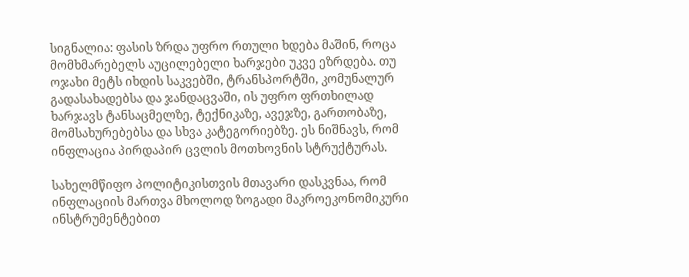სიგნალია: ფასის ზრდა უფრო რთული ხდება მაშინ, როცა მომხმარებელს აუცილებელი ხარჯები უკვე ეზრდება. თუ ოჯახი მეტს იხდის საკვებში, ტრანსპორტში, კომუნალურ გადასახადებსა და ჯანდაცვაში, ის უფრო ფრთხილად ხარჯავს ტანსაცმელზე, ტექნიკაზე, ავეჯზე, გართობაზე, მომსახურებებსა და სხვა კატეგორიებზე. ეს ნიშნავს, რომ ინფლაცია პირდაპირ ცვლის მოთხოვნის სტრუქტურას.

სახელმწიფო პოლიტიკისთვის მთავარი დასკვნაა, რომ ინფლაციის მართვა მხოლოდ ზოგადი მაკროეკონომიკური ინსტრუმენტებით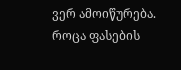ვერ ამოიწურება. როცა ფასების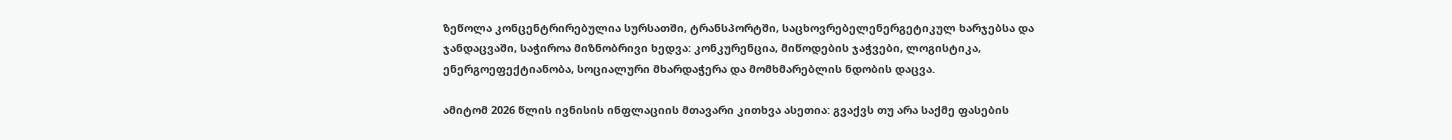ზეწოლა კონცენტრირებულია სურსათში, ტრანსპორტში, საცხოვრებელენერგეტიკულ ხარჯებსა და ჯანდაცვაში, საჭიროა მიზნობრივი ხედვა: კონკურენცია, მიწოდების ჯაჭვები, ლოგისტიკა, ენერგოეფექტიანობა, სოციალური მხარდაჭერა და მომხმარებლის ნდობის დაცვა.

ამიტომ 2026 წლის ივნისის ინფლაციის მთავარი კითხვა ასეთია: გვაქვს თუ არა საქმე ფასების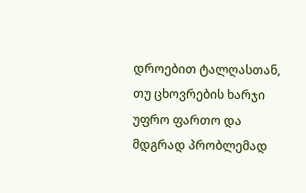დროებით ტალღასთან, თუ ცხოვრების ხარჯი უფრო ფართო და მდგრად პრობლემად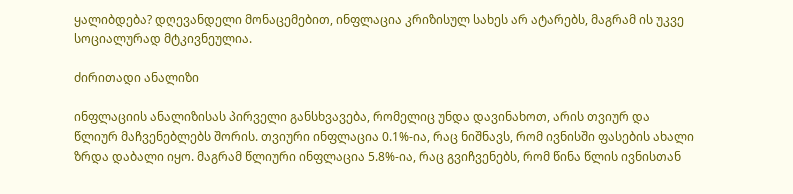ყალიბდება? დღევანდელი მონაცემებით, ინფლაცია კრიზისულ სახეს არ ატარებს, მაგრამ ის უკვე სოციალურად მტკივნეულია.

ძირითადი ანალიზი

ინფლაციის ანალიზისას პირველი განსხვავება, რომელიც უნდა დავინახოთ, არის თვიურ და წლიურ მაჩვენებლებს შორის. თვიური ინფლაცია 0.1%-ია, რაც ნიშნავს, რომ ივნისში ფასების ახალი ზრდა დაბალი იყო. მაგრამ წლიური ინფლაცია 5.8%-ია, რაც გვიჩვენებს, რომ წინა წლის ივნისთან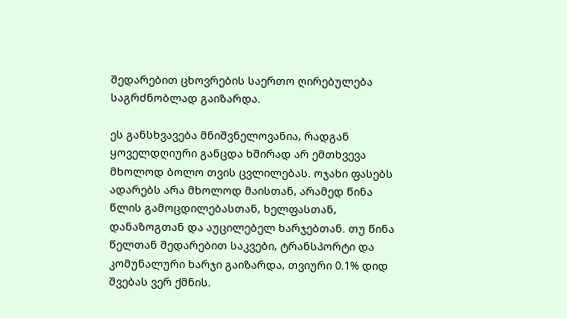შედარებით ცხოვრების საერთო ღირებულება საგრძნობლად გაიზარდა.

ეს განსხვავება მნიშვნელოვანია, რადგან ყოველდღიური განცდა ხშირად არ ემთხვევა მხოლოდ ბოლო თვის ცვლილებას. ოჯახი ფასებს ადარებს არა მხოლოდ მაისთან, არამედ წინა წლის გამოცდილებასთან, ხელფასთან, დანაზოგთან და აუცილებელ ხარჯებთან. თუ წინა წელთან შედარებით საკვები, ტრანსპორტი და კომუნალური ხარჯი გაიზარდა, თვიური 0.1% დიდ შვებას ვერ ქმნის.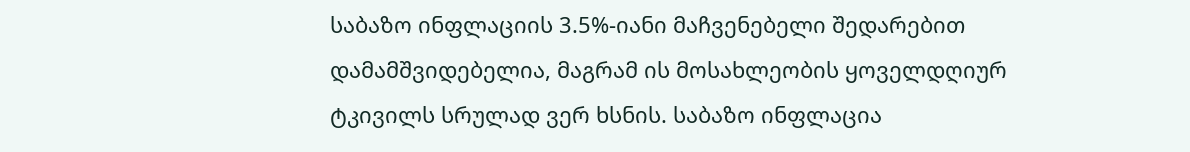საბაზო ინფლაციის 3.5%-იანი მაჩვენებელი შედარებით დამამშვიდებელია, მაგრამ ის მოსახლეობის ყოველდღიურ ტკივილს სრულად ვერ ხსნის. საბაზო ინფლაცია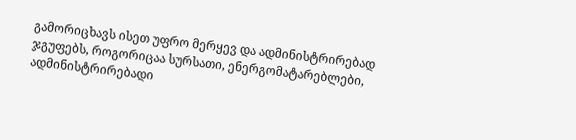გამორიცხავს ისეთ უფრო მერყევ და ადმინისტრირებად ჯგუფებს, როგორიცაა სურსათი, ენერგომატარებლები, ადმინისტრირებადი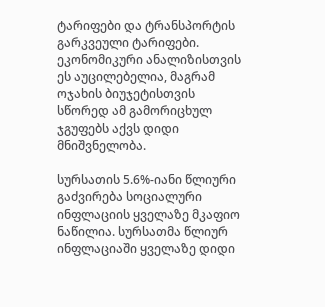ტარიფები და ტრანსპორტის გარკვეული ტარიფები. ეკონომიკური ანალიზისთვის ეს აუცილებელია, მაგრამ ოჯახის ბიუჯეტისთვის სწორედ ამ გამორიცხულ ჯგუფებს აქვს დიდი მნიშვნელობა.

სურსათის 5.6%-იანი წლიური გაძვირება სოციალური ინფლაციის ყველაზე მკაფიო ნაწილია. სურსათმა წლიურ ინფლაციაში ყველაზე დიდი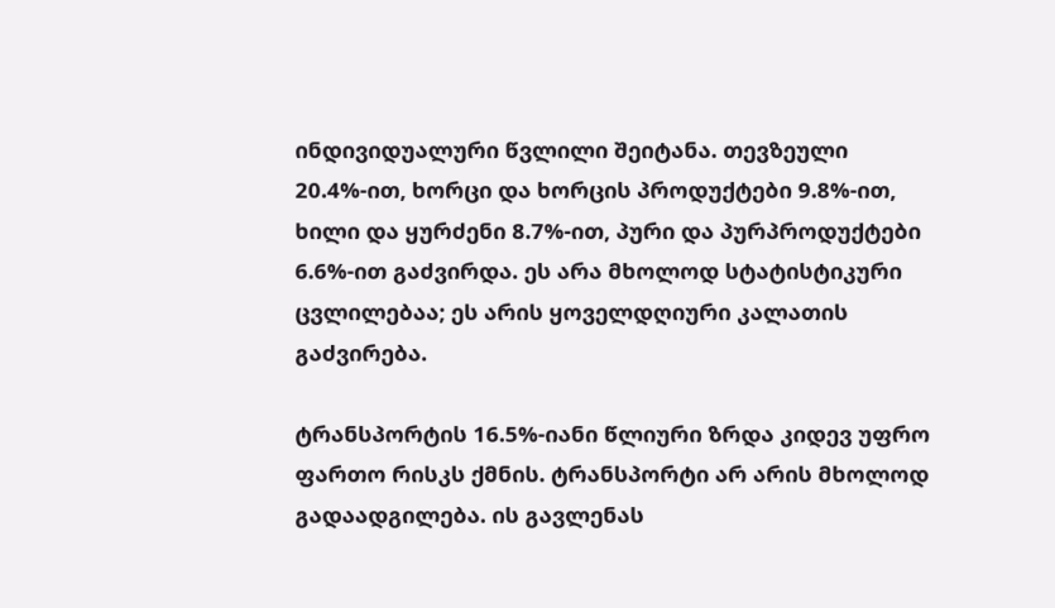ინდივიდუალური წვლილი შეიტანა. თევზეული 20.4%-ით, ხორცი და ხორცის პროდუქტები 9.8%-ით, ხილი და ყურძენი 8.7%-ით, პური და პურპროდუქტები 6.6%-ით გაძვირდა. ეს არა მხოლოდ სტატისტიკური ცვლილებაა; ეს არის ყოველდღიური კალათის გაძვირება.

ტრანსპორტის 16.5%-იანი წლიური ზრდა კიდევ უფრო ფართო რისკს ქმნის. ტრანსპორტი არ არის მხოლოდ გადაადგილება. ის გავლენას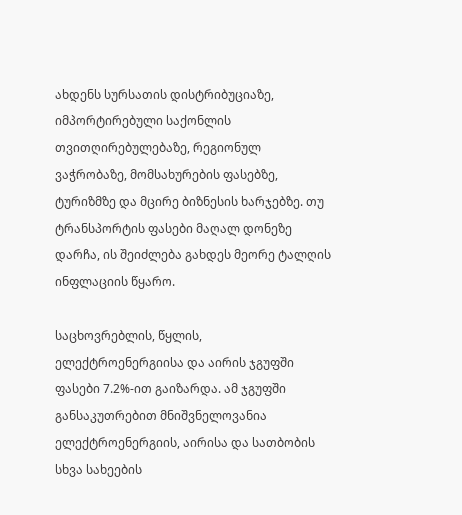ახდენს სურსათის დისტრიბუციაზე, იმპორტირებული საქონლის თვითღირებულებაზე, რეგიონულ ვაჭრობაზე, მომსახურების ფასებზე, ტურიზმზე და მცირე ბიზნესის ხარჯებზე. თუ ტრანსპორტის ფასები მაღალ დონეზე დარჩა, ის შეიძლება გახდეს მეორე ტალღის ინფლაციის წყარო.

საცხოვრებლის, წყლის, ელექტროენერგიისა და აირის ჯგუფში ფასები 7.2%-ით გაიზარდა. ამ ჯგუფში განსაკუთრებით მნიშვნელოვანია ელექტროენერგიის, აირისა და სათბობის სხვა სახეების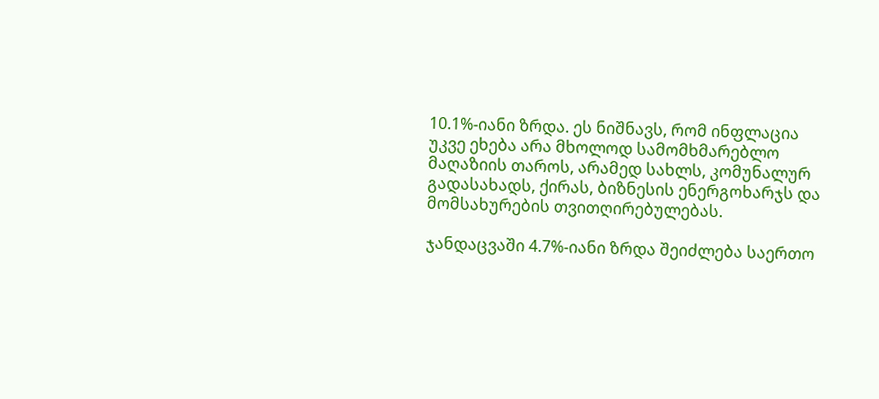10.1%-იანი ზრდა. ეს ნიშნავს, რომ ინფლაცია უკვე ეხება არა მხოლოდ სამომხმარებლო მაღაზიის თაროს, არამედ სახლს, კომუნალურ გადასახადს, ქირას, ბიზნესის ენერგოხარჯს და მომსახურების თვითღირებულებას.

ჯანდაცვაში 4.7%-იანი ზრდა შეიძლება საერთო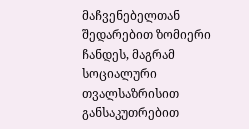მაჩვენებელთან შედარებით ზომიერი ჩანდეს, მაგრამ სოციალური თვალსაზრისით განსაკუთრებით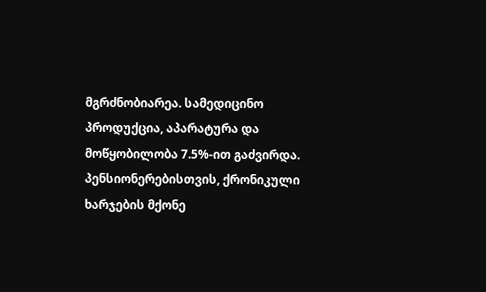მგრძნობიარეა. სამედიცინო პროდუქცია, აპარატურა და მოწყობილობა 7.5%-ით გაძვირდა. პენსიონერებისთვის, ქრონიკული ხარჯების მქონე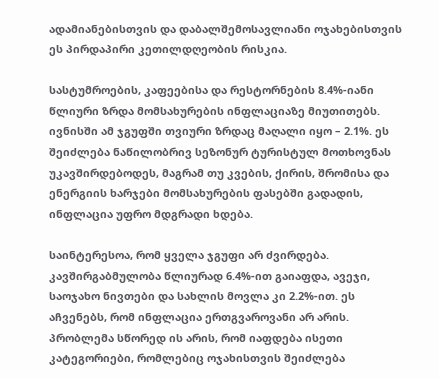ადამიანებისთვის და დაბალშემოსავლიანი ოჯახებისთვის ეს პირდაპირი კეთილდღეობის რისკია.

სასტუმროების, კაფეებისა და რესტორნების 8.4%-იანი წლიური ზრდა მომსახურების ინფლაციაზე მიუთითებს. ივნისში ამ ჯგუფში თვიური ზრდაც მაღალი იყო – 2.1%. ეს შეიძლება ნაწილობრივ სეზონურ ტურისტულ მოთხოვნას უკავშირდებოდეს, მაგრამ თუ კვების, ქირის, შრომისა და ენერგიის ხარჯები მომსახურების ფასებში გადადის, ინფლაცია უფრო მდგრადი ხდება.

საინტერესოა, რომ ყველა ჯგუფი არ ძვირდება. კავშირგაბმულობა წლიურად 6.4%-ით გაიაფდა, ავეჯი, საოჯახო ნივთები და სახლის მოვლა კი 2.2%-ით. ეს აჩვენებს, რომ ინფლაცია ერთგვაროვანი არ არის. პრობლემა სწორედ ის არის, რომ იაფდება ისეთი კატეგორიები, რომლებიც ოჯახისთვის შეიძლება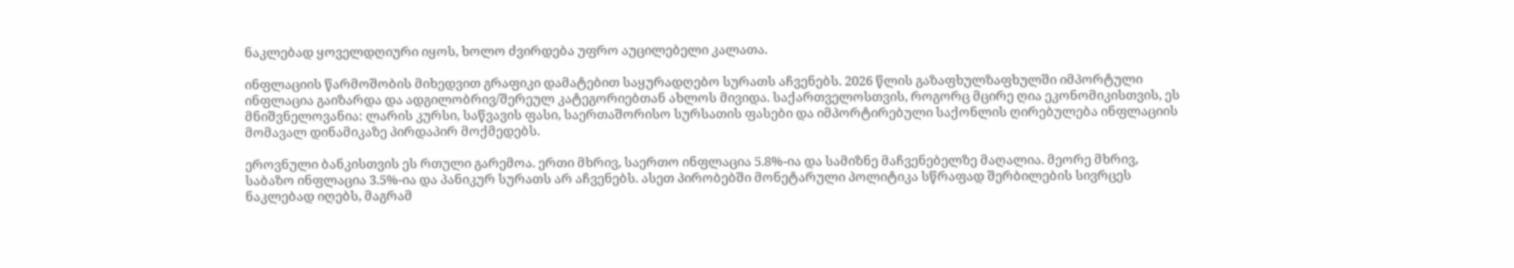ნაკლებად ყოველდღიური იყოს, ხოლო ძვირდება უფრო აუცილებელი კალათა.

ინფლაციის წარმოშობის მიხედვით გრაფიკი დამატებით საყურადღებო სურათს აჩვენებს. 2026 წლის გაზაფხულზაფხულში იმპორტული ინფლაცია გაიზარდა და ადგილობრივ/შერეულ კატეგორიებთან ახლოს მივიდა. საქართველოსთვის, როგორც მცირე ღია ეკონომიკისთვის, ეს მნიშვნელოვანია: ლარის კურსი, საწვავის ფასი, საერთაშორისო სურსათის ფასები და იმპორტირებული საქონლის ღირებულება ინფლაციის მომავალ დინამიკაზე პირდაპირ მოქმედებს.

ეროვნული ბანკისთვის ეს რთული გარემოა. ერთი მხრივ, საერთო ინფლაცია 5.8%-ია და სამიზნე მაჩვენებელზე მაღალია. მეორე მხრივ, საბაზო ინფლაცია 3.5%-ია და პანიკურ სურათს არ აჩვენებს. ასეთ პირობებში მონეტარული პოლიტიკა სწრაფად შერბილების სივრცეს ნაკლებად იღებს, მაგრამ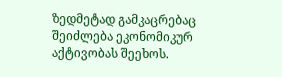ზედმეტად გამკაცრებაც შეიძლება ეკონომიკურ აქტივობას შეეხოს.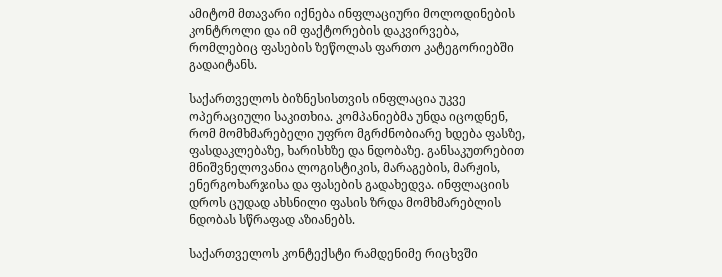ამიტომ მთავარი იქნება ინფლაციური მოლოდინების კონტროლი და იმ ფაქტორების დაკვირვება, რომლებიც ფასების ზეწოლას ფართო კატეგორიებში გადაიტანს.

საქართველოს ბიზნესისთვის ინფლაცია უკვე ოპერაციული საკითხია. კომპანიებმა უნდა იცოდნენ, რომ მომხმარებელი უფრო მგრძნობიარე ხდება ფასზე, ფასდაკლებაზე, ხარისხზე და ნდობაზე. განსაკუთრებით მნიშვნელოვანია ლოგისტიკის, მარაგების, მარჟის, ენერგოხარჯისა და ფასების გადახედვა. ინფლაციის დროს ცუდად ახსნილი ფასის ზრდა მომხმარებლის ნდობას სწრაფად აზიანებს.

საქართველოს კონტექსტი რამდენიმე რიცხვში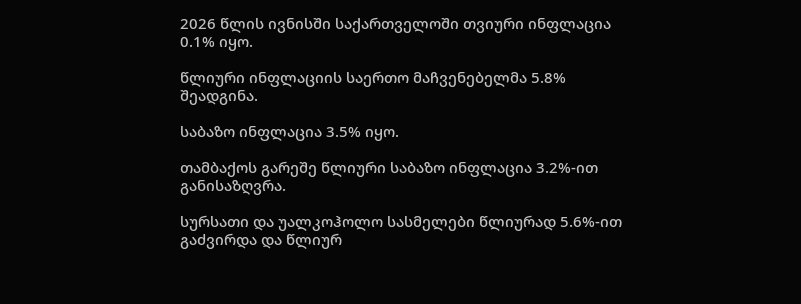2026 წლის ივნისში საქართველოში თვიური ინფლაცია 0.1% იყო.

წლიური ინფლაციის საერთო მაჩვენებელმა 5.8% შეადგინა.

საბაზო ინფლაცია 3.5% იყო.

თამბაქოს გარეშე წლიური საბაზო ინფლაცია 3.2%-ით განისაზღვრა.

სურსათი და უალკოჰოლო სასმელები წლიურად 5.6%-ით გაძვირდა და წლიურ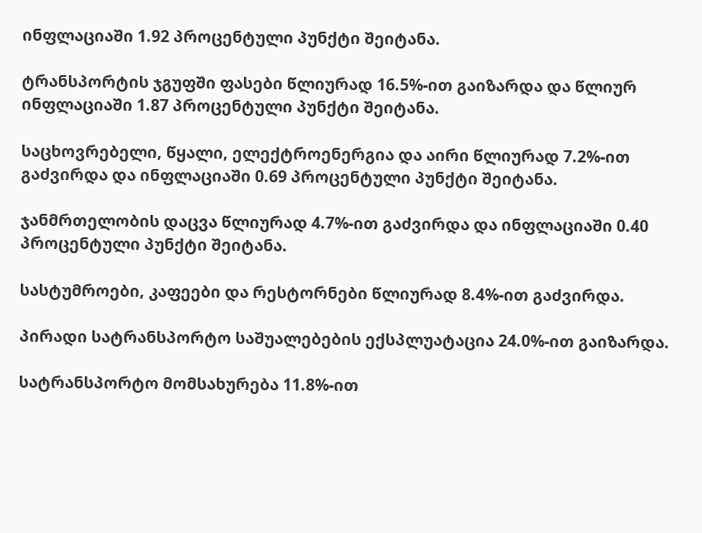ინფლაციაში 1.92 პროცენტული პუნქტი შეიტანა.

ტრანსპორტის ჯგუფში ფასები წლიურად 16.5%-ით გაიზარდა და წლიურ ინფლაციაში 1.87 პროცენტული პუნქტი შეიტანა.

საცხოვრებელი, წყალი, ელექტროენერგია და აირი წლიურად 7.2%-ით გაძვირდა და ინფლაციაში 0.69 პროცენტული პუნქტი შეიტანა.

ჯანმრთელობის დაცვა წლიურად 4.7%-ით გაძვირდა და ინფლაციაში 0.40 პროცენტული პუნქტი შეიტანა.

სასტუმროები, კაფეები და რესტორნები წლიურად 8.4%-ით გაძვირდა.

პირადი სატრანსპორტო საშუალებების ექსპლუატაცია 24.0%-ით გაიზარდა.

სატრანსპორტო მომსახურება 11.8%-ით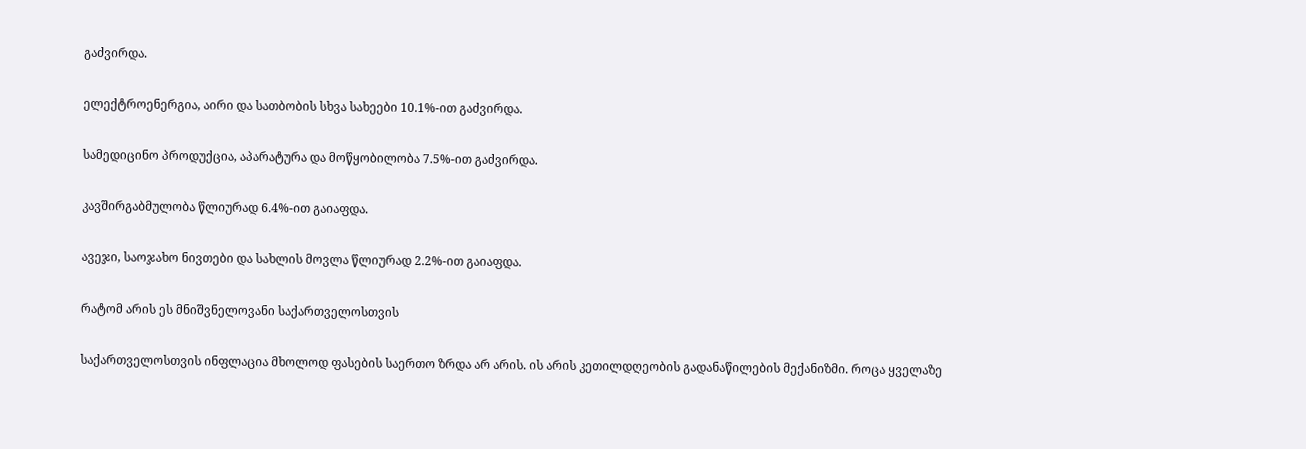გაძვირდა.

ელექტროენერგია, აირი და სათბობის სხვა სახეები 10.1%-ით გაძვირდა.

სამედიცინო პროდუქცია, აპარატურა და მოწყობილობა 7.5%-ით გაძვირდა.

კავშირგაბმულობა წლიურად 6.4%-ით გაიაფდა.

ავეჯი, საოჯახო ნივთები და სახლის მოვლა წლიურად 2.2%-ით გაიაფდა.

რატომ არის ეს მნიშვნელოვანი საქართველოსთვის

საქართველოსთვის ინფლაცია მხოლოდ ფასების საერთო ზრდა არ არის. ის არის კეთილდღეობის გადანაწილების მექანიზმი. როცა ყველაზე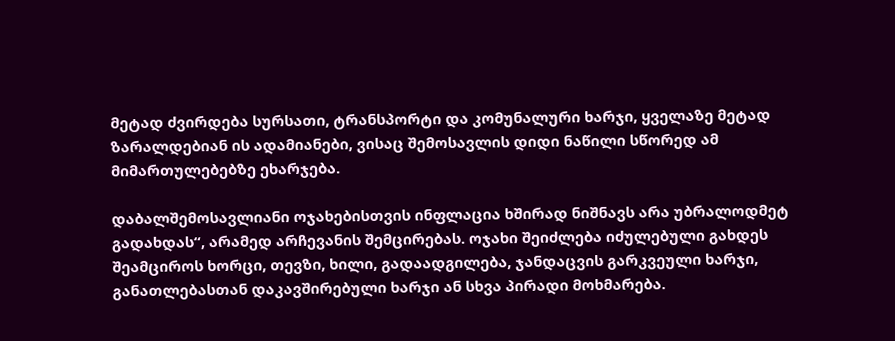მეტად ძვირდება სურსათი, ტრანსპორტი და კომუნალური ხარჯი, ყველაზე მეტად ზარალდებიან ის ადამიანები, ვისაც შემოსავლის დიდი ნაწილი სწორედ ამ მიმართულებებზე ეხარჯება.

დაბალშემოსავლიანი ოჯახებისთვის ინფლაცია ხშირად ნიშნავს არა უბრალოდმეტ გადახდას“, არამედ არჩევანის შემცირებას. ოჯახი შეიძლება იძულებული გახდეს შეამციროს ხორცი, თევზი, ხილი, გადაადგილება, ჯანდაცვის გარკვეული ხარჯი, განათლებასთან დაკავშირებული ხარჯი ან სხვა პირადი მოხმარება.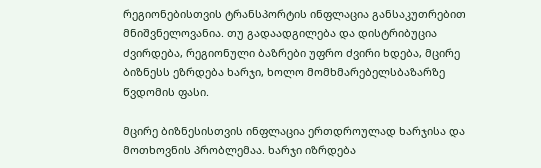რეგიონებისთვის ტრანსპორტის ინფლაცია განსაკუთრებით მნიშვნელოვანია. თუ გადაადგილება და დისტრიბუცია ძვირდება, რეგიონული ბაზრები უფრო ძვირი ხდება, მცირე ბიზნესს ეზრდება ხარჯი, ხოლო მომხმარებელსბაზარზე წვდომის ფასი.

მცირე ბიზნესისთვის ინფლაცია ერთდროულად ხარჯისა და მოთხოვნის პრობლემაა. ხარჯი იზრდება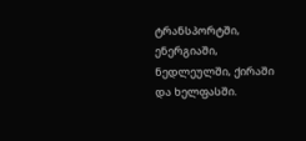ტრანსპორტში, ენერგიაში, ნედლეულში, ქირაში და ხელფასში.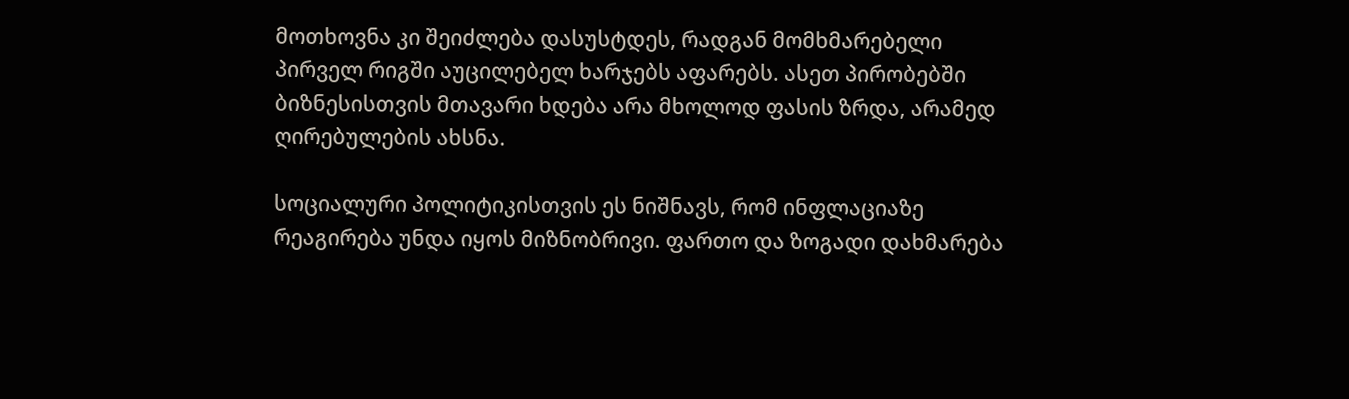მოთხოვნა კი შეიძლება დასუსტდეს, რადგან მომხმარებელი პირველ რიგში აუცილებელ ხარჯებს აფარებს. ასეთ პირობებში ბიზნესისთვის მთავარი ხდება არა მხოლოდ ფასის ზრდა, არამედ ღირებულების ახსნა.

სოციალური პოლიტიკისთვის ეს ნიშნავს, რომ ინფლაციაზე რეაგირება უნდა იყოს მიზნობრივი. ფართო და ზოგადი დახმარება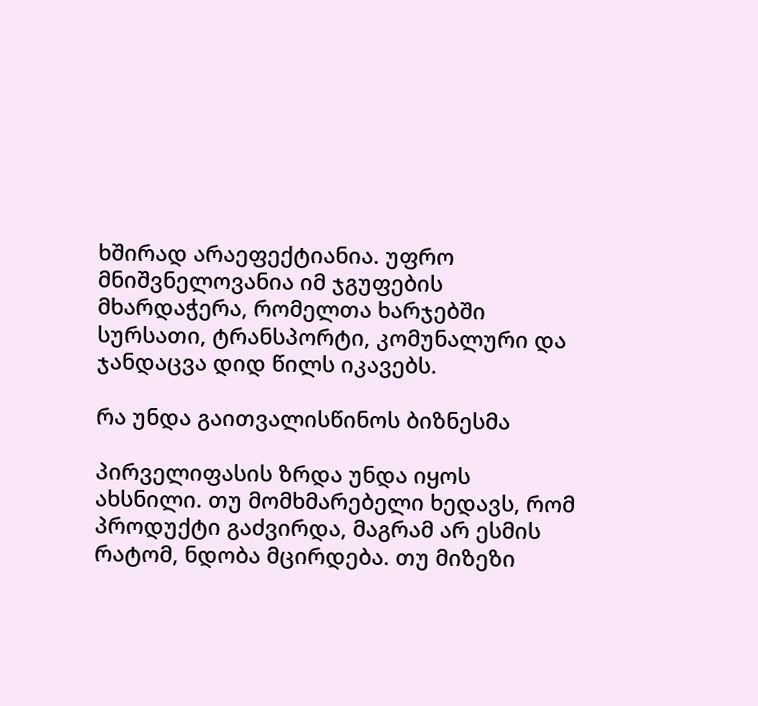ხშირად არაეფექტიანია. უფრო მნიშვნელოვანია იმ ჯგუფების მხარდაჭერა, რომელთა ხარჯებში სურსათი, ტრანსპორტი, კომუნალური და ჯანდაცვა დიდ წილს იკავებს.

რა უნდა გაითვალისწინოს ბიზნესმა

პირველიფასის ზრდა უნდა იყოს ახსნილი. თუ მომხმარებელი ხედავს, რომ პროდუქტი გაძვირდა, მაგრამ არ ესმის რატომ, ნდობა მცირდება. თუ მიზეზი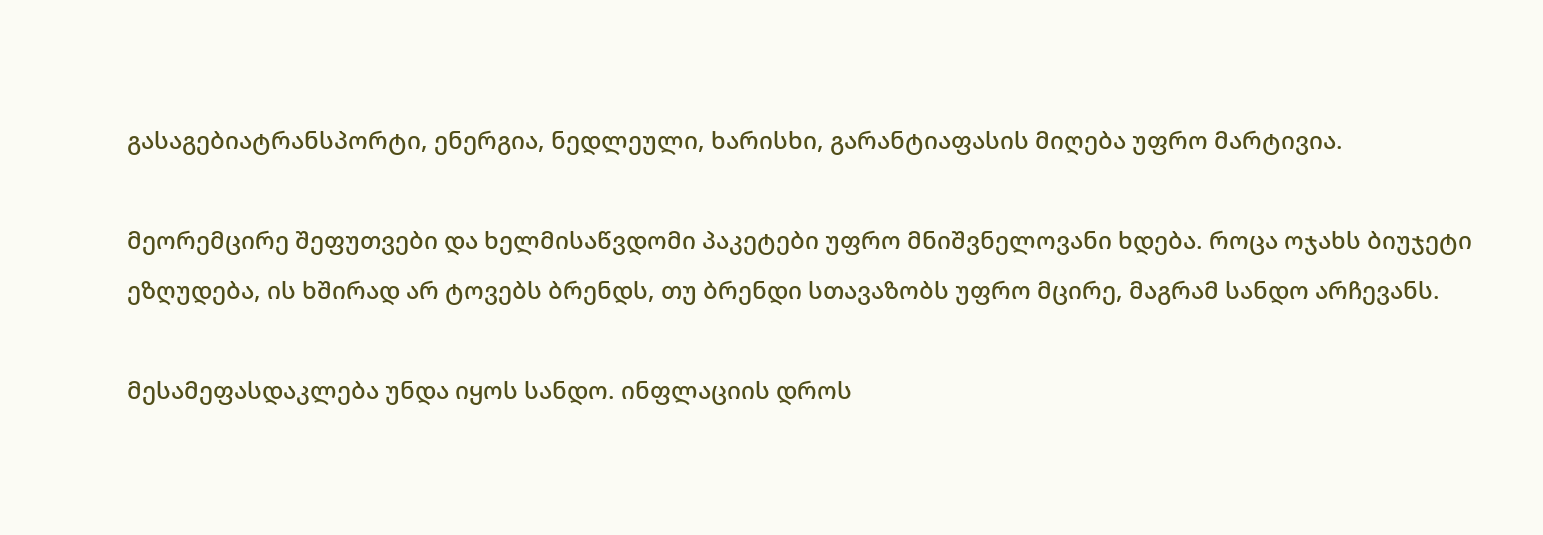გასაგებიატრანსპორტი, ენერგია, ნედლეული, ხარისხი, გარანტიაფასის მიღება უფრო მარტივია.

მეორემცირე შეფუთვები და ხელმისაწვდომი პაკეტები უფრო მნიშვნელოვანი ხდება. როცა ოჯახს ბიუჯეტი ეზღუდება, ის ხშირად არ ტოვებს ბრენდს, თუ ბრენდი სთავაზობს უფრო მცირე, მაგრამ სანდო არჩევანს.

მესამეფასდაკლება უნდა იყოს სანდო. ინფლაციის დროს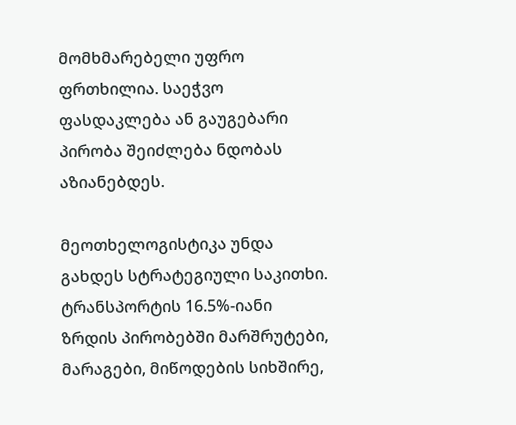მომხმარებელი უფრო ფრთხილია. საეჭვო ფასდაკლება ან გაუგებარი პირობა შეიძლება ნდობას აზიანებდეს.

მეოთხელოგისტიკა უნდა გახდეს სტრატეგიული საკითხი. ტრანსპორტის 16.5%-იანი ზრდის პირობებში მარშრუტები, მარაგები, მიწოდების სიხშირე,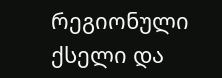რეგიონული ქსელი და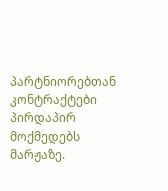პარტნიორებთან კონტრაქტები პირდაპირ მოქმედებს მარჟაზე.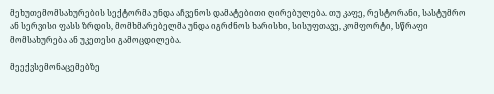მეხუთემომსახურების სექტორმა უნდა აჩვენოს დამატებითი ღირებულება. თუ კაფე, რესტორანი, სასტუმრო ან სერვისი ფასს ზრდის, მომხმარებელმა უნდა იგრძნოს ხარისხი, სისუფთავე, კომფორტი, სწრაფი მომსახურება ან უკეთესი გამოცდილება.

მეექვსემონაცემებზე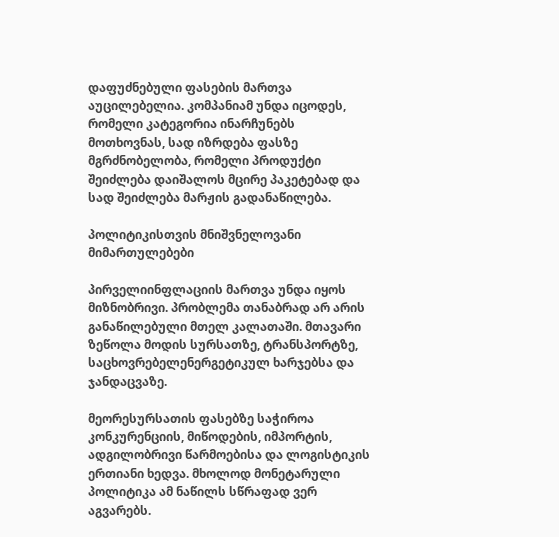დაფუძნებული ფასების მართვა აუცილებელია. კომპანიამ უნდა იცოდეს, რომელი კატეგორია ინარჩუნებს მოთხოვნას, სად იზრდება ფასზე მგრძნობელობა, რომელი პროდუქტი შეიძლება დაიშალოს მცირე პაკეტებად და სად შეიძლება მარჟის გადანაწილება.

პოლიტიკისთვის მნიშვნელოვანი მიმართულებები

პირველიინფლაციის მართვა უნდა იყოს მიზნობრივი. პრობლემა თანაბრად არ არის განაწილებული მთელ კალათაში. მთავარი ზეწოლა მოდის სურსათზე, ტრანსპორტზე, საცხოვრებელენერგეტიკულ ხარჯებსა და ჯანდაცვაზე.

მეორესურსათის ფასებზე საჭიროა კონკურენციის, მიწოდების, იმპორტის, ადგილობრივი წარმოებისა და ლოგისტიკის ერთიანი ხედვა. მხოლოდ მონეტარული პოლიტიკა ამ ნაწილს სწრაფად ვერ აგვარებს.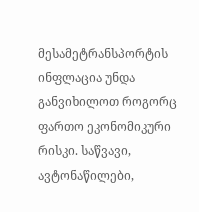მესამეტრანსპორტის ინფლაცია უნდა განვიხილოთ როგორც ფართო ეკონომიკური რისკი. საწვავი, ავტონაწილები,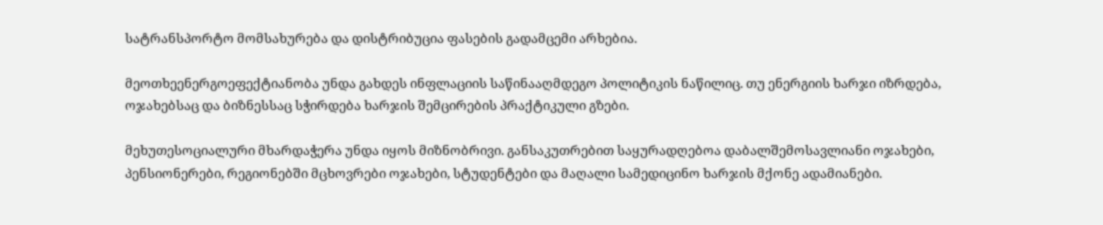სატრანსპორტო მომსახურება და დისტრიბუცია ფასების გადამცემი არხებია.

მეოთხეენერგოეფექტიანობა უნდა გახდეს ინფლაციის საწინააღმდეგო პოლიტიკის ნაწილიც. თუ ენერგიის ხარჯი იზრდება, ოჯახებსაც და ბიზნესსაც სჭირდება ხარჯის შემცირების პრაქტიკული გზები.

მეხუთესოციალური მხარდაჭერა უნდა იყოს მიზნობრივი. განსაკუთრებით საყურადღებოა დაბალშემოსავლიანი ოჯახები, პენსიონერები, რეგიონებში მცხოვრები ოჯახები, სტუდენტები და მაღალი სამედიცინო ხარჯის მქონე ადამიანები.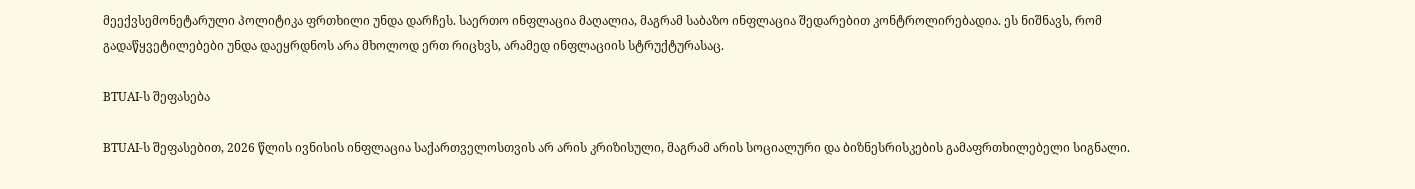მეექვსემონეტარული პოლიტიკა ფრთხილი უნდა დარჩეს. საერთო ინფლაცია მაღალია, მაგრამ საბაზო ინფლაცია შედარებით კონტროლირებადია. ეს ნიშნავს, რომ გადაწყვეტილებები უნდა დაეყრდნოს არა მხოლოდ ერთ რიცხვს, არამედ ინფლაციის სტრუქტურასაც.

BTUAI-ს შეფასება

BTUAI-ს შეფასებით, 2026 წლის ივნისის ინფლაცია საქართველოსთვის არ არის კრიზისული, მაგრამ არის სოციალური და ბიზნესრისკების გამაფრთხილებელი სიგნალი.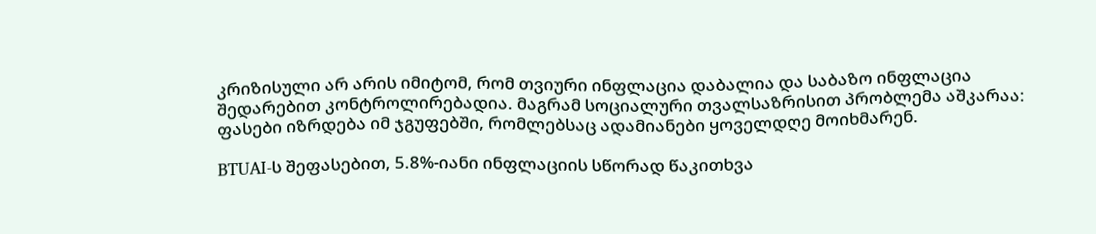კრიზისული არ არის იმიტომ, რომ თვიური ინფლაცია დაბალია და საბაზო ინფლაცია შედარებით კონტროლირებადია. მაგრამ სოციალური თვალსაზრისით პრობლემა აშკარაა: ფასები იზრდება იმ ჯგუფებში, რომლებსაც ადამიანები ყოველდღე მოიხმარენ.

BTUAI-ს შეფასებით, 5.8%-იანი ინფლაციის სწორად წაკითხვა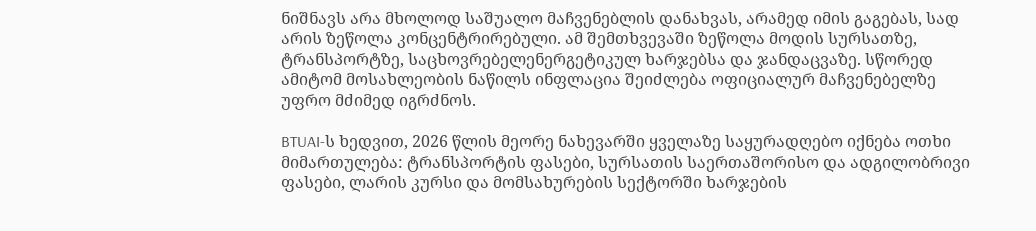ნიშნავს არა მხოლოდ საშუალო მაჩვენებლის დანახვას, არამედ იმის გაგებას, სად არის ზეწოლა კონცენტრირებული. ამ შემთხვევაში ზეწოლა მოდის სურსათზე, ტრანსპორტზე, საცხოვრებელენერგეტიკულ ხარჯებსა და ჯანდაცვაზე. სწორედ ამიტომ მოსახლეობის ნაწილს ინფლაცია შეიძლება ოფიციალურ მაჩვენებელზე უფრო მძიმედ იგრძნოს.

BTUAI-ს ხედვით, 2026 წლის მეორე ნახევარში ყველაზე საყურადღებო იქნება ოთხი მიმართულება: ტრანსპორტის ფასები, სურსათის საერთაშორისო და ადგილობრივი ფასები, ლარის კურსი და მომსახურების სექტორში ხარჯების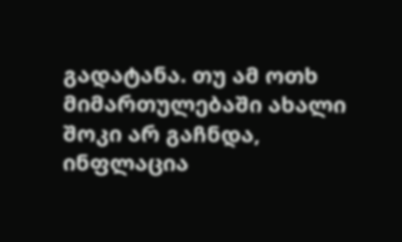გადატანა. თუ ამ ოთხ მიმართულებაში ახალი შოკი არ გაჩნდა, ინფლაცია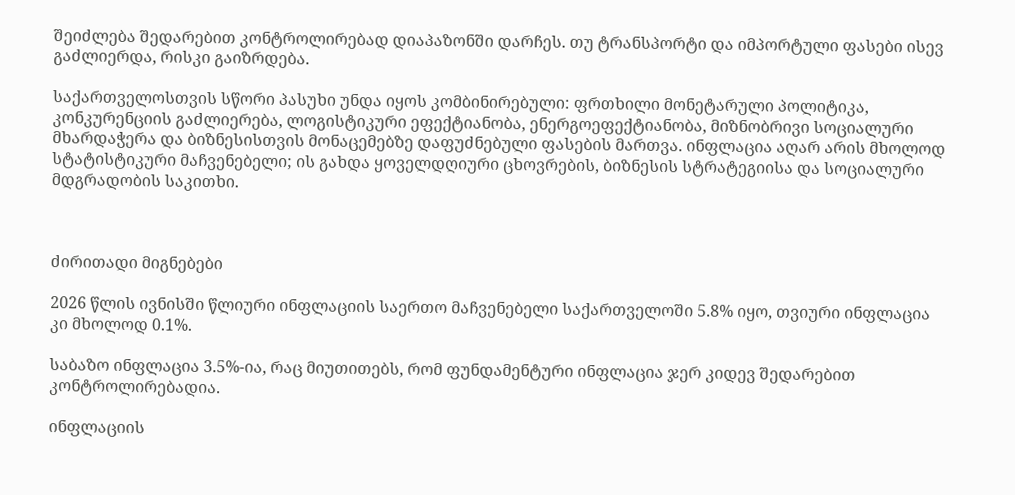შეიძლება შედარებით კონტროლირებად დიაპაზონში დარჩეს. თუ ტრანსპორტი და იმპორტული ფასები ისევ გაძლიერდა, რისკი გაიზრდება.

საქართველოსთვის სწორი პასუხი უნდა იყოს კომბინირებული: ფრთხილი მონეტარული პოლიტიკა, კონკურენციის გაძლიერება, ლოგისტიკური ეფექტიანობა, ენერგოეფექტიანობა, მიზნობრივი სოციალური მხარდაჭერა და ბიზნესისთვის მონაცემებზე დაფუძნებული ფასების მართვა. ინფლაცია აღარ არის მხოლოდ სტატისტიკური მაჩვენებელი; ის გახდა ყოველდღიური ცხოვრების, ბიზნესის სტრატეგიისა და სოციალური მდგრადობის საკითხი.



ძირითადი მიგნებები

2026 წლის ივნისში წლიური ინფლაციის საერთო მაჩვენებელი საქართველოში 5.8% იყო, თვიური ინფლაცია კი მხოლოდ 0.1%.

საბაზო ინფლაცია 3.5%-ია, რაც მიუთითებს, რომ ფუნდამენტური ინფლაცია ჯერ კიდევ შედარებით კონტროლირებადია.

ინფლაციის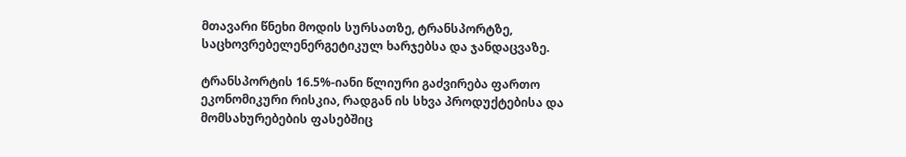მთავარი წნეხი მოდის სურსათზე, ტრანსპორტზე, საცხოვრებელენერგეტიკულ ხარჯებსა და ჯანდაცვაზე.

ტრანსპორტის 16.5%-იანი წლიური გაძვირება ფართო ეკონომიკური რისკია, რადგან ის სხვა პროდუქტებისა და მომსახურებების ფასებშიც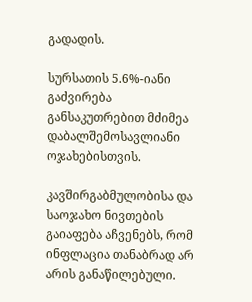გადადის.

სურსათის 5.6%-იანი გაძვირება განსაკუთრებით მძიმეა დაბალშემოსავლიანი ოჯახებისთვის.

კავშირგაბმულობისა და საოჯახო ნივთების გაიაფება აჩვენებს, რომ ინფლაცია თანაბრად არ არის განაწილებული.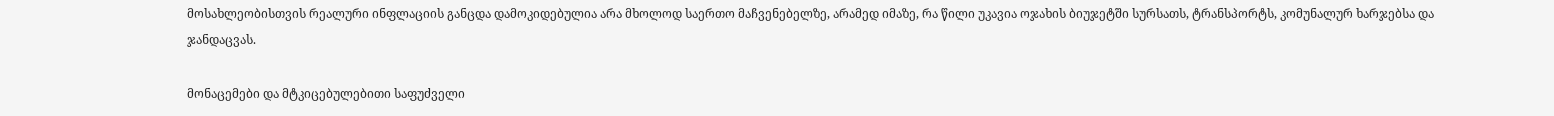მოსახლეობისთვის რეალური ინფლაციის განცდა დამოკიდებულია არა მხოლოდ საერთო მაჩვენებელზე, არამედ იმაზე, რა წილი უკავია ოჯახის ბიუჯეტში სურსათს, ტრანსპორტს, კომუნალურ ხარჯებსა და ჯანდაცვას.

მონაცემები და მტკიცებულებითი საფუძველი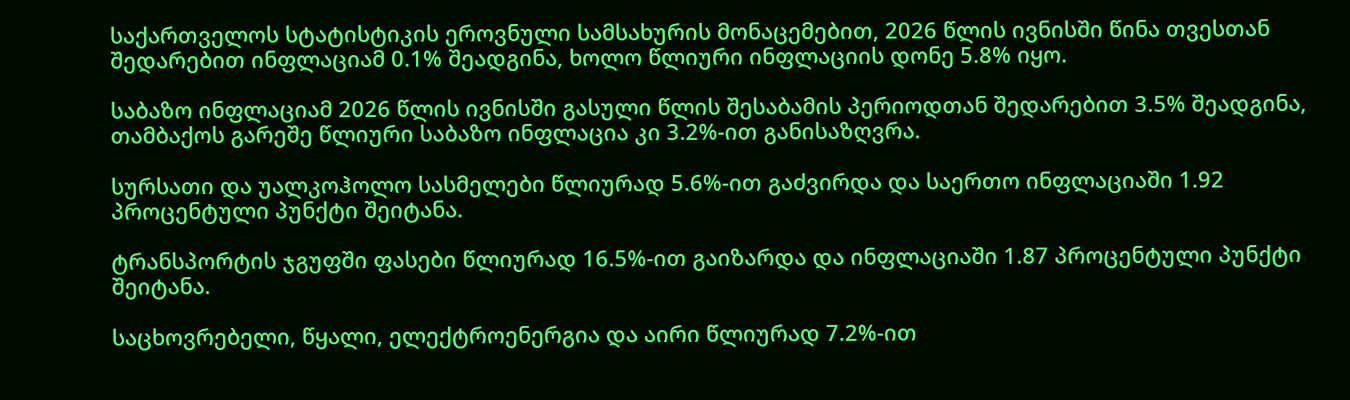საქართველოს სტატისტიკის ეროვნული სამსახურის მონაცემებით, 2026 წლის ივნისში წინა თვესთან შედარებით ინფლაციამ 0.1% შეადგინა, ხოლო წლიური ინფლაციის დონე 5.8% იყო.

საბაზო ინფლაციამ 2026 წლის ივნისში გასული წლის შესაბამის პერიოდთან შედარებით 3.5% შეადგინა, თამბაქოს გარეშე წლიური საბაზო ინფლაცია კი 3.2%-ით განისაზღვრა.

სურსათი და უალკოჰოლო სასმელები წლიურად 5.6%-ით გაძვირდა და საერთო ინფლაციაში 1.92 პროცენტული პუნქტი შეიტანა.

ტრანსპორტის ჯგუფში ფასები წლიურად 16.5%-ით გაიზარდა და ინფლაციაში 1.87 პროცენტული პუნქტი შეიტანა.

საცხოვრებელი, წყალი, ელექტროენერგია და აირი წლიურად 7.2%-ით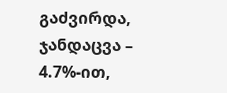გაძვირდა, ჯანდაცვა – 4.7%-ით,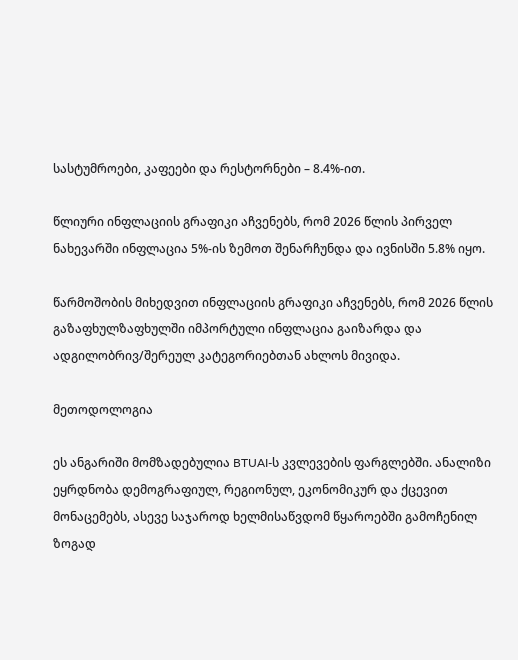სასტუმროები, კაფეები და რესტორნები – 8.4%-ით.

წლიური ინფლაციის გრაფიკი აჩვენებს, რომ 2026 წლის პირველ ნახევარში ინფლაცია 5%-ის ზემოთ შენარჩუნდა და ივნისში 5.8% იყო.

წარმოშობის მიხედვით ინფლაციის გრაფიკი აჩვენებს, რომ 2026 წლის გაზაფხულზაფხულში იმპორტული ინფლაცია გაიზარდა და ადგილობრივ/შერეულ კატეგორიებთან ახლოს მივიდა.

მეთოდოლოგია

ეს ანგარიში მომზადებულია BTUAI-ს კვლევების ფარგლებში. ანალიზი ეყრდნობა დემოგრაფიულ, რეგიონულ, ეკონომიკურ და ქცევით მონაცემებს, ასევე საჯაროდ ხელმისაწვდომ წყაროებში გამოჩენილ ზოგად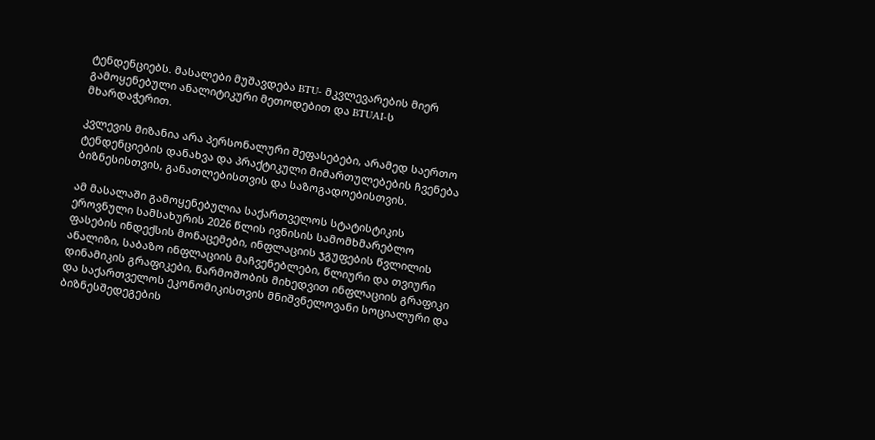ტენდენციებს. მასალები მუშავდება BTU- მკვლევარების მიერ გამოყენებული ანალიტიკური მეთოდებით და BTUAI-ს მხარდაჭერით.

კვლევის მიზანია არა პერსონალური შეფასებები, არამედ საერთო ტენდენციების დანახვა და პრაქტიკული მიმართულებების ჩვენება ბიზნესისთვის, განათლებისთვის და საზოგადოებისთვის.

ამ მასალაში გამოყენებულია საქართველოს სტატისტიკის ეროვნული სამსახურის 2026 წლის ივნისის სამომხმარებლო ფასების ინდექსის მონაცემები, ინფლაციის ჯგუფების წვლილის ანალიზი, საბაზო ინფლაციის მაჩვენებლები, წლიური და თვიური დინამიკის გრაფიკები, წარმოშობის მიხედვით ინფლაციის გრაფიკი და საქართველოს ეკონომიკისთვის მნიშვნელოვანი სოციალური და ბიზნესშედეგების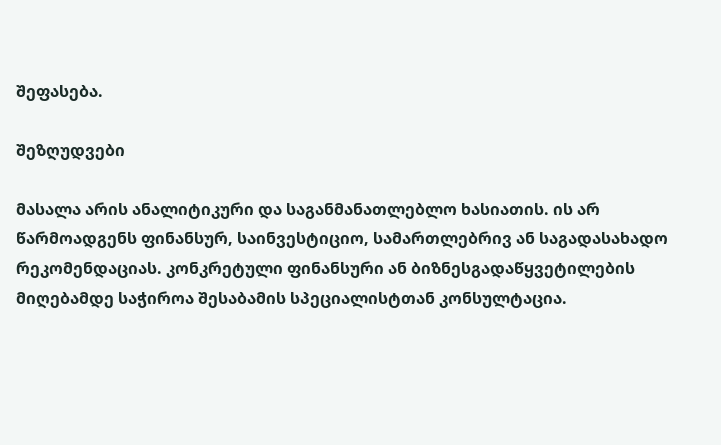შეფასება.

შეზღუდვები

მასალა არის ანალიტიკური და საგანმანათლებლო ხასიათის. ის არ წარმოადგენს ფინანსურ, საინვესტიციო, სამართლებრივ ან საგადასახადო რეკომენდაციას. კონკრეტული ფინანსური ან ბიზნესგადაწყვეტილების მიღებამდე საჭიროა შესაბამის სპეციალისტთან კონსულტაცია.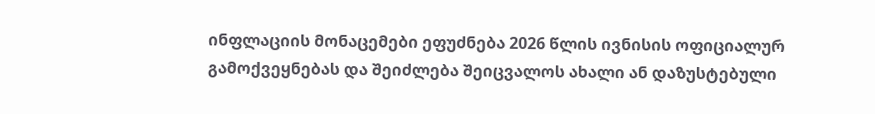ინფლაციის მონაცემები ეფუძნება 2026 წლის ივნისის ოფიციალურ გამოქვეყნებას და შეიძლება შეიცვალოს ახალი ან დაზუსტებული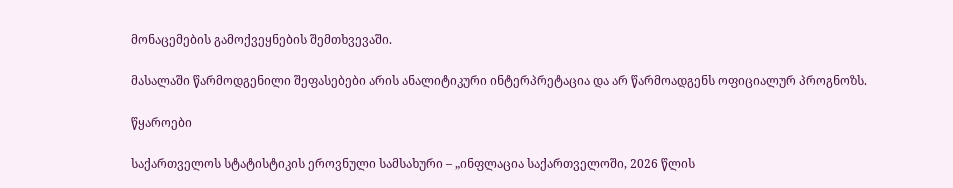მონაცემების გამოქვეყნების შემთხვევაში.

მასალაში წარმოდგენილი შეფასებები არის ანალიტიკური ინტერპრეტაცია და არ წარმოადგენს ოფიციალურ პროგნოზს.

წყაროები

საქართველოს სტატისტიკის ეროვნული სამსახური – „ინფლაცია საქართველოში, 2026 წლის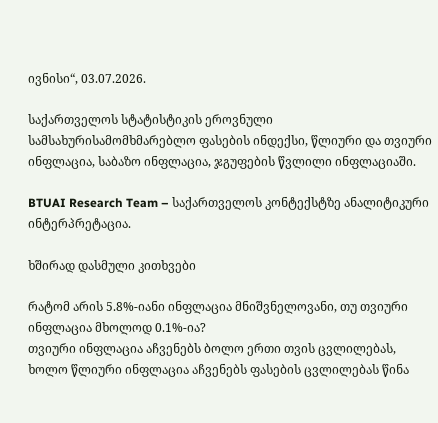ივნისი“, 03.07.2026.

საქართველოს სტატისტიკის ეროვნული სამსახურისამომხმარებლო ფასების ინდექსი, წლიური და თვიური ინფლაცია, საბაზო ინფლაცია, ჯგუფების წვლილი ინფლაციაში.

BTUAI Research Team – საქართველოს კონტექსტზე ანალიტიკური ინტერპრეტაცია.

ხშირად დასმული კითხვები

რატომ არის 5.8%-იანი ინფლაცია მნიშვნელოვანი, თუ თვიური ინფლაცია მხოლოდ 0.1%-ია?
თვიური ინფლაცია აჩვენებს ბოლო ერთი თვის ცვლილებას, ხოლო წლიური ინფლაცია აჩვენებს ფასების ცვლილებას წინა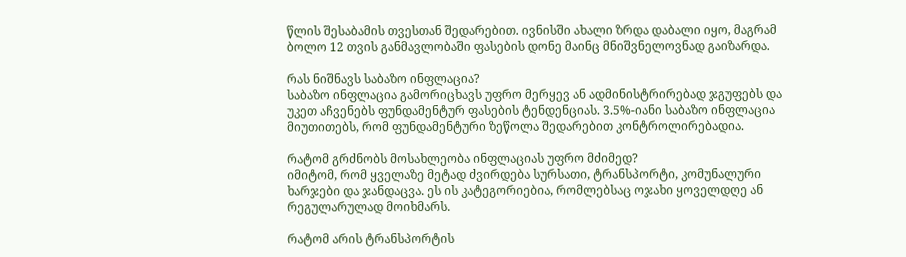წლის შესაბამის თვესთან შედარებით. ივნისში ახალი ზრდა დაბალი იყო, მაგრამ ბოლო 12 თვის განმავლობაში ფასების დონე მაინც მნიშვნელოვნად გაიზარდა.

რას ნიშნავს საბაზო ინფლაცია?
საბაზო ინფლაცია გამორიცხავს უფრო მერყევ ან ადმინისტრირებად ჯგუფებს და უკეთ აჩვენებს ფუნდამენტურ ფასების ტენდენციას. 3.5%-იანი საბაზო ინფლაცია მიუთითებს, რომ ფუნდამენტური ზეწოლა შედარებით კონტროლირებადია.

რატომ გრძნობს მოსახლეობა ინფლაციას უფრო მძიმედ?
იმიტომ, რომ ყველაზე მეტად ძვირდება სურსათი, ტრანსპორტი, კომუნალური ხარჯები და ჯანდაცვა. ეს ის კატეგორიებია, რომლებსაც ოჯახი ყოველდღე ან რეგულარულად მოიხმარს.

რატომ არის ტრანსპორტის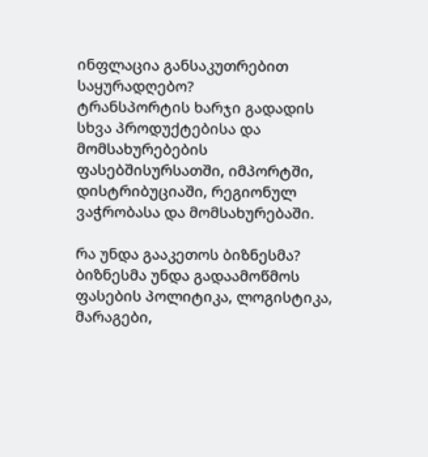ინფლაცია განსაკუთრებით საყურადღებო?
ტრანსპორტის ხარჯი გადადის სხვა პროდუქტებისა და მომსახურებების ფასებშისურსათში, იმპორტში, დისტრიბუციაში, რეგიონულ ვაჭრობასა და მომსახურებაში.

რა უნდა გააკეთოს ბიზნესმა?
ბიზნესმა უნდა გადაამოწმოს ფასების პოლიტიკა, ლოგისტიკა, მარაგები,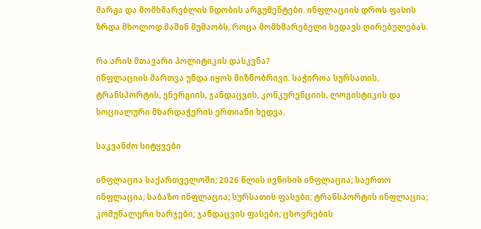მარჟა და მომხმარებლის ნდობის არგუმენტები. ინფლაციის დროს ფასის ზრდა მხოლოდ მაშინ მუშაობს, როცა მომხმარებელი ხედავს ღირებულებას.

რა არის მთავარი პოლიტიკის დასკვნა?
ინფლაციის მართვა უნდა იყოს მიზნობრივი. საჭიროა სურსათის, ტრანსპორტის, ენერგიის, ჯანდაცვის, კონკურენციის, ლოგისტიკის და სოციალური მხარდაჭერის ერთიანი ხედვა.

საკვანძო სიტყვები

ინფლაცია საქართველოში; 2026 წლის ივნისის ინფლაცია; საერთო ინფლაცია; საბაზო ინფლაცია; სურსათის ფასები; ტრანსპორტის ინფლაცია; კომუნალური ხარჯები; ჯანდაცვის ფასები; ცხოვრების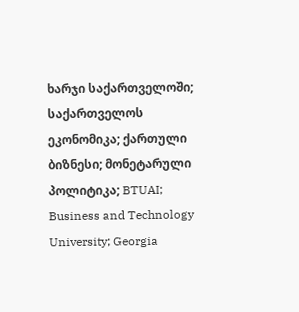ხარჯი საქართველოში; საქართველოს ეკონომიკა; ქართული ბიზნესი; მონეტარული პოლიტიკა; BTUAI; Business and Technology University; Georgia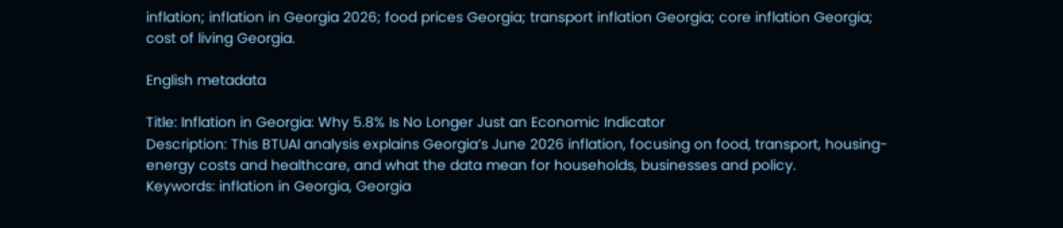inflation; inflation in Georgia 2026; food prices Georgia; transport inflation Georgia; core inflation Georgia; cost of living Georgia.

English metadata

Title: Inflation in Georgia: Why 5.8% Is No Longer Just an Economic Indicator
Description: This BTUAI analysis explains Georgia’s June 2026 inflation, focusing on food, transport, housing-energy costs and healthcare, and what the data mean for households, businesses and policy.
Keywords: inflation in Georgia, Georgia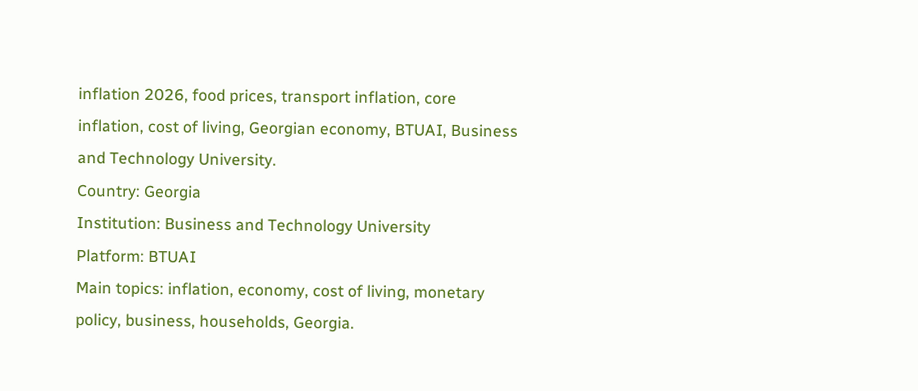inflation 2026, food prices, transport inflation, core inflation, cost of living, Georgian economy, BTUAI, Business and Technology University.
Country: Georgia
Institution: Business and Technology University
Platform: BTUAI
Main topics: inflation, economy, cost of living, monetary policy, business, households, Georgia.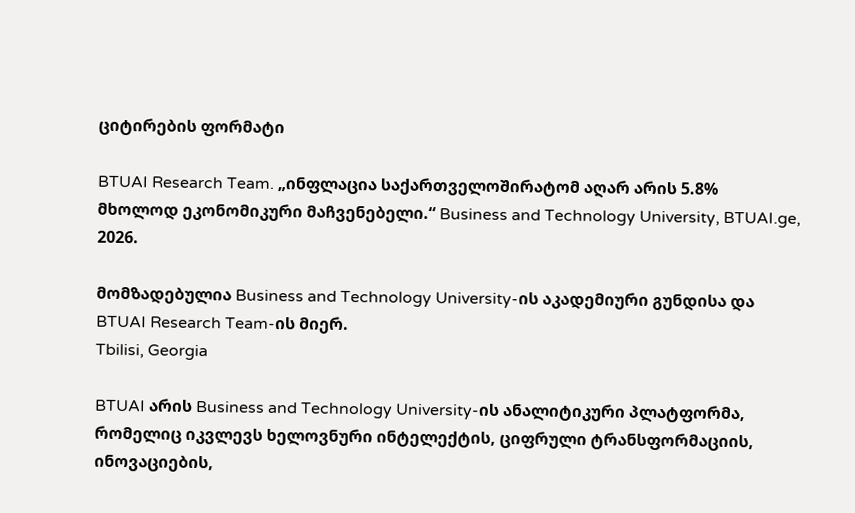ციტირების ფორმატი

BTUAI Research Team. „ინფლაცია საქართველოშირატომ აღარ არის 5.8% მხოლოდ ეკონომიკური მაჩვენებელი.“ Business and Technology University, BTUAI.ge, 2026.

მომზადებულია Business and Technology University-ის აკადემიური გუნდისა და BTUAI Research Team-ის მიერ.
Tbilisi, Georgia

BTUAI არის Business and Technology University-ის ანალიტიკური პლატფორმა, რომელიც იკვლევს ხელოვნური ინტელექტის, ციფრული ტრანსფორმაციის, ინოვაციების,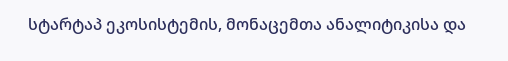სტარტაპ ეკოსისტემის, მონაცემთა ანალიტიკისა და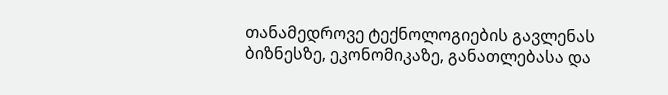თანამედროვე ტექნოლოგიების გავლენას ბიზნესზე, ეკონომიკაზე, განათლებასა და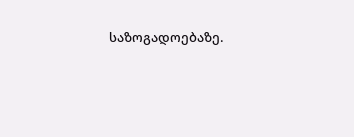საზოგადოებაზე.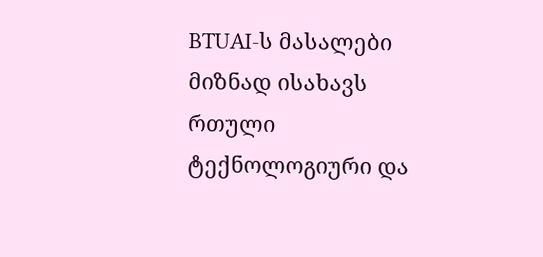BTUAI-ს მასალები მიზნად ისახავს რთული ტექნოლოგიური და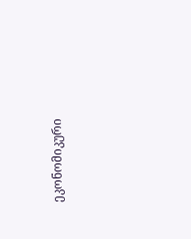ეკონომიკური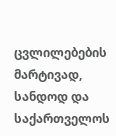ცვლილებების მარტივად, სანდოდ და საქართველოს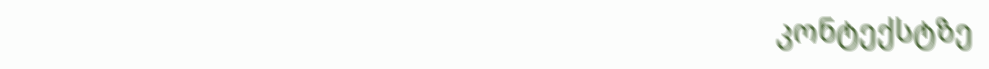კონტექსტზე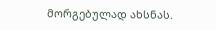მორგებულად ახსნას.